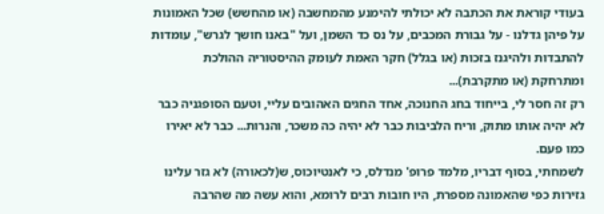בעודי קוראת את הכתבה לא יכולתי להימנע מהמחשבה (או מהחשש) שכל האמונות על פיהן גדלנו - על גבורת המכבים, על נס כד השמן, ועל "באנו חושך לגרש", עומדות להתבדות ולהיגנז בזכות (או בגלל) חקר האמת לעומק ההיסטוריה ההולכת ומתרחקת (או מתקרבת)...
רק זה חסר לי, בייחוד בחג החנוכה, אחד החגים האהובים עליי, וטעם הסופגניה כבר לא יהיה אותו מתוק, וריח הלביבות כבר לא יהיה כה משכר, והנרות... כבר לא יאירו כמו פעם.
לשמחתי, בסוף דבריו, מלמד פרופ' מנדלס, כי לאנטיוכוס, ש(לכאורה) לא גזר עלינו גזירות כפי שהאמונה מספרת, היו חובות רבים לרומא, והוא עשה מה שהרבה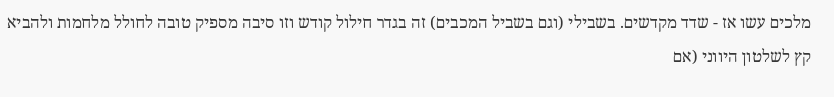מלכים עשו אז - שדד מקדשים. בשבילי (וגם בשביל המכבים) זה בגדר חילול קודש וזו סיבה מספיק טובה לחולל מלחמות ולהביא קץ לשלטון היווני (אם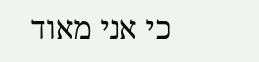כי אני מאוד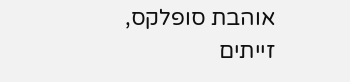אוהבת סופלקס, זייתים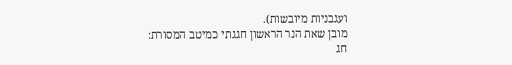ועגבניות מיובשות).
מובן שאת הנר הראשון חגגתי כמיטב המסורת:
חג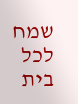שמח לכל בית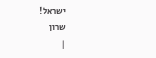ישראל!
שרון
|